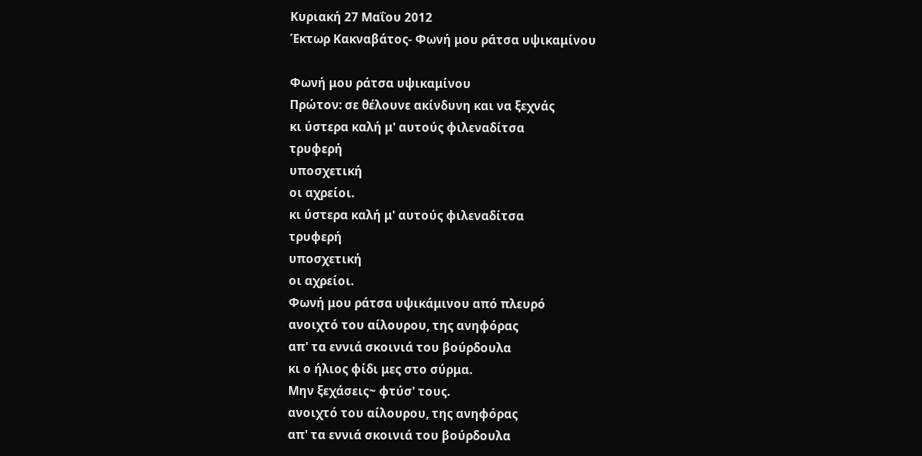Κυριακή 27 Μαΐου 2012
Έκτωρ Κακναβάτος- Φωνή μου ράτσα υψικαμίνου

Φωνή μου ράτσα υψικαμίνου
Πρώτον: σε θέλουνε ακίνδυνη και να ξεχνάς
κι ύστερα καλή μ' αυτούς φιλεναδίτσα
τρυφερή
υποσχετική
οι αχρείοι.
κι ύστερα καλή μ' αυτούς φιλεναδίτσα
τρυφερή
υποσχετική
οι αχρείοι.
Φωνή μου ράτσα υψικάμινου από πλευρό
ανοιχτό του αίλουρου, της ανηφόρας
απ' τα εννιά σκοινιά του βούρδουλα
κι ο ήλιος φίδι μες στο σύρμα.
Μην ξεχάσεις~ φτύσ' τους.
ανοιχτό του αίλουρου, της ανηφόρας
απ' τα εννιά σκοινιά του βούρδουλα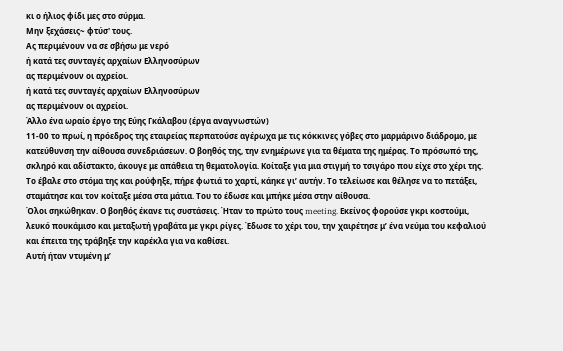κι ο ήλιος φίδι μες στο σύρμα.
Μην ξεχάσεις~ φτύσ' τους.
Ας περιμένουν να σε σβήσω με νερό
ή κατά τες συνταγές αρχαίων Ελληνοσύρων
ας περιμένουν οι αχρείοι.
ή κατά τες συνταγές αρχαίων Ελληνοσύρων
ας περιμένουν οι αχρείοι.
Άλλο ένα ωραίο έργο της Εύης Γκάλαβου (έργα αναγνωστών)
11-00 το πρωί, η πρόεδρος της εταιρείας περπατούσε αγέρωχα με τις κόκκινες γόβες στο μαρμάρινο διάδρομο, με κατεύθυνση την αίθουσα συνεδριάσεων. Ο βοηθός της, την ενημέρωνε για τα θέματα της ημέρας. Το πρόσωπό της, σκληρό και αδίστακτο, άκουγε με απάθεια τη θεματολογία. Κοίταξε για μια στιγμή το τσιγάρο που είχε στο χέρι της. Το έβαλε στο στόμα της και ρούφηξε, πήρε φωτιά το χαρτί, κάηκε γι’ αυτήν. Το τελείωσε και θέλησε να το πετάξει, σταμάτησε και τον κοίταξε μέσα στα μάτια. Του το έδωσε και μπήκε μέσα στην αίθουσα.
Όλοι σηκώθηκαν. Ο βοηθός έκανε τις συστάσεις. Ήταν το πρώτο τους meeting. Εκείνος φορούσε γκρι κοστούμι, λευκό πουκάμισο και μεταξωτή γραβάτα με γκρι ρίγες. Έδωσε το χέρι του, την χαιρέτησε μ’ ένα νεύμα του κεφαλιού και έπειτα της τράβηξε την καρέκλα για να καθίσει.
Αυτή ήταν ντυμένη μ’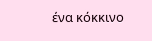ένα κόκκινο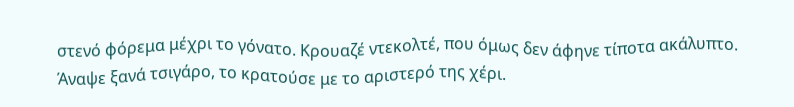στενό φόρεμα μέχρι το γόνατο. Κρουαζέ ντεκολτέ, που όμως δεν άφηνε τίποτα ακάλυπτο. Άναψε ξανά τσιγάρο, το κρατούσε με το αριστερό της χέρι.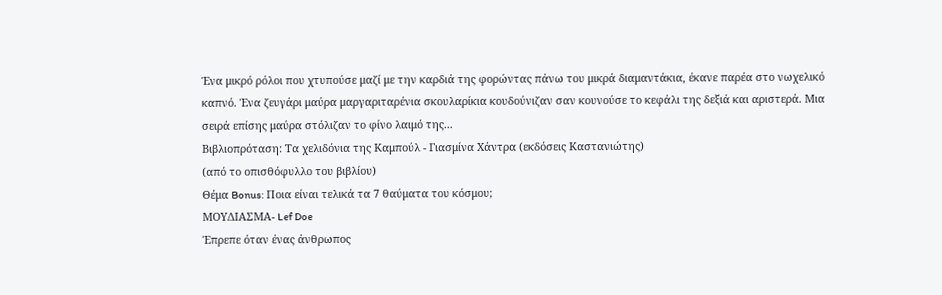Ένα μικρό ρόλοι που χτυπούσε μαζί με την καρδιά της φορώντας πάνω του μικρά διαμαντάκια, έκανε παρέα στο νωχελικό καπνό. Ένα ζευγάρι μαύρα μαργαριταρένια σκουλαρίκια κουδούνιζαν σαν κουνούσε το κεφάλι της δεξιά και αριστερά. Μια σειρά επίσης μαύρα στόλιζαν το φίνο λαιμό της...
Βιβλιοπρόταση: Τα χελιδόνια της Καμπούλ - Γιασμίνα Χάντρα (εκδόσεις Καστανιώτης)
(από το οπισθόφυλλο του βιβλίου)
Θέμα Bonus: Ποια είναι τελικά τα 7 θαύματα του κόσμου;
ΜΟΥΔΙΑΣΜΑ- Lef Doe
Έπρεπε όταν ένας άνθρωπος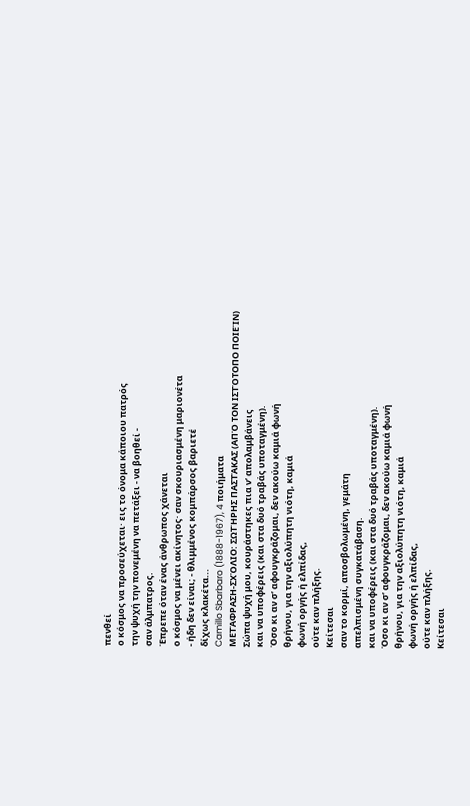πενθεί
ο κόσμος να προσεύχεται· εις το όνομα κάποιου πατρός
την ψυχή την πονεμένη να πετάξει - να βοηθεί -
σαν άλμπατρος.
Έπρεπε όταν ένας άνθρωπος χάνεται
ο κόσμος να μένει ακίνητος· σαν σκουριασμένη μαριονέτα
- ήδη δεν είναι; - θλιμμένος κομπάρσος βαριετέ
δίχως κλακέτα...
Camillo Sbarbaro (1888-1967), 4 ποιήματα
ΜΕΤΆΦΡΑΣΗ-ΣΧΌΛΙΟ: ΣΩΤΉΡΗΣ ΠΑΣΤΆΚΑΣ (ΑΠΌ ΤΟΝ ΙΣΤΌΤΟΠΟ ΠΟΙΕΊΝ)
Σώπα ψυχή μου, κουράστηκες πια ν’ απολαμβάνεις
και να υποφέρεις (και στα δυό τραβάς υποταγμένη).
Όσο κι αν σ’ αφουγκράζομαι, δεν ακούω καμιά φωνή
θρήνου, για την αξιολύπητη νιότη, καμιά
φωνή οργής ή ελπίδας,
ούτε καν πλήξης.
Κείτεσαι
σαν το κορμί, αποσβολωμένη, γεμάτη
απελπισμένη συγκατάβαση.
και να υποφέρεις (και στα δυό τραβάς υποταγμένη).
Όσο κι αν σ’ αφουγκράζομαι, δεν ακούω καμιά φωνή
θρήνου, για την αξιολύπητη νιότη, καμιά
φωνή οργής ή ελπίδας,
ούτε καν πλήξης.
Κείτεσαι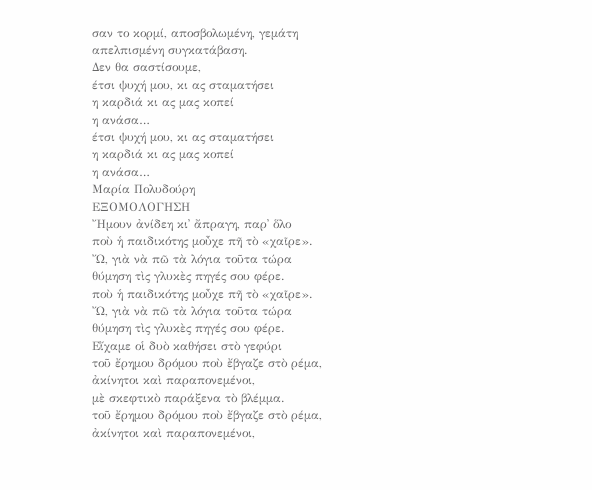σαν το κορμί, αποσβολωμένη, γεμάτη
απελπισμένη συγκατάβαση.
Δεν θα σαστίσουμε,
έτσι ψυχή μου, κι ας σταματήσει
η καρδιά κι ας μας κοπεί
η ανάσα…
έτσι ψυχή μου, κι ας σταματήσει
η καρδιά κι ας μας κοπεί
η ανάσα…
Μαρία Πολυδούρη
ΕΞΟΜΟΛΟΓΗΣΗ
Ἤμουν ἀνίδεη κι᾿ ἄπραγη, παρ᾿ ὅλο
ποὺ ἡ παιδικότης μοὖχε πῆ τὸ «χαῖρε».
Ὤ, γιὰ νὰ πῶ τὰ λόγια τοῦτα τώρα
θύμηση τὶς γλυκὲς πηγές σου φέρε.
ποὺ ἡ παιδικότης μοὖχε πῆ τὸ «χαῖρε».
Ὤ, γιὰ νὰ πῶ τὰ λόγια τοῦτα τώρα
θύμηση τὶς γλυκὲς πηγές σου φέρε.
Εἴχαμε οἱ δυὸ καθήσει στὸ γεφύρι
τοῦ ἔρημου δρόμου ποὺ ἔβγαζε στὸ ρέμα,
ἀκίνητοι καὶ παραπονεμένοι,
μὲ σκεφτικὸ παράξενα τὸ βλέμμα.
τοῦ ἔρημου δρόμου ποὺ ἔβγαζε στὸ ρέμα,
ἀκίνητοι καὶ παραπονεμένοι,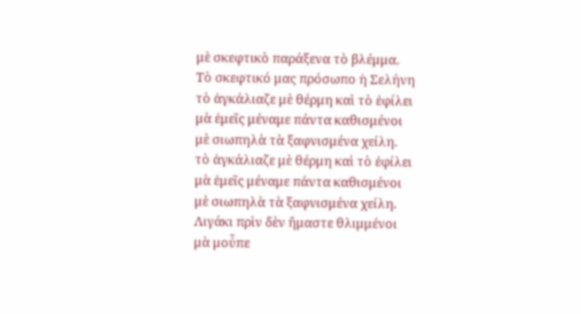μὲ σκεφτικὸ παράξενα τὸ βλέμμα.
Τὸ σκεφτικό μας πρόσωπο ἡ Σελήνη
τὸ ἀγκάλιαζε μὲ θέρμη καὶ τὸ ἐφίλει
μὰ ἐμεῖς μέναμε πάντα καθισμένοι
μὲ σιωπηλὰ τὰ ξαφνισμένα χείλη.
τὸ ἀγκάλιαζε μὲ θέρμη καὶ τὸ ἐφίλει
μὰ ἐμεῖς μέναμε πάντα καθισμένοι
μὲ σιωπηλὰ τὰ ξαφνισμένα χείλη.
Λιγάκι πρὶν δὲν ἤμαστε θλιμμένοι
μὰ μοὖπε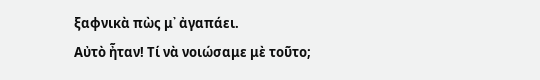ξαφνικὰ πὼς μ᾿ ἀγαπάει.
Αὐτὸ ἦταν! Τί νὰ νοιώσαμε μὲ τοῦτο;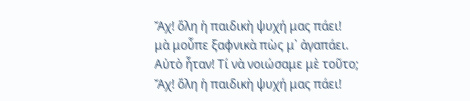Ἄχ! ὅλη ἡ παιδικὴ ψυχή μας πάει!
μὰ μοὖπε ξαφνικὰ πὼς μ᾿ ἀγαπάει.
Αὐτὸ ἦταν! Τί νὰ νοιώσαμε μὲ τοῦτο;
Ἄχ! ὅλη ἡ παιδικὴ ψυχή μας πάει!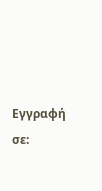Εγγραφή σε: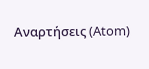Αναρτήσεις (Atom)